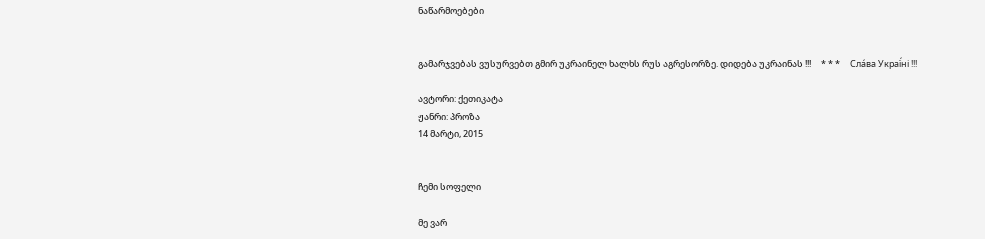ნაწარმოებები


გამარჯვებას ვუსურვებთ გმირ უკრაინელ ხალხს რუს აგრესორზე. დიდება უკრაინას !!!     * * *     Сла́ва Украї́ні !!!

ავტორი: ქეთიკატა
ჟანრი: პროზა
14 მარტი, 2015


ჩემი სოფელი

მე ვარ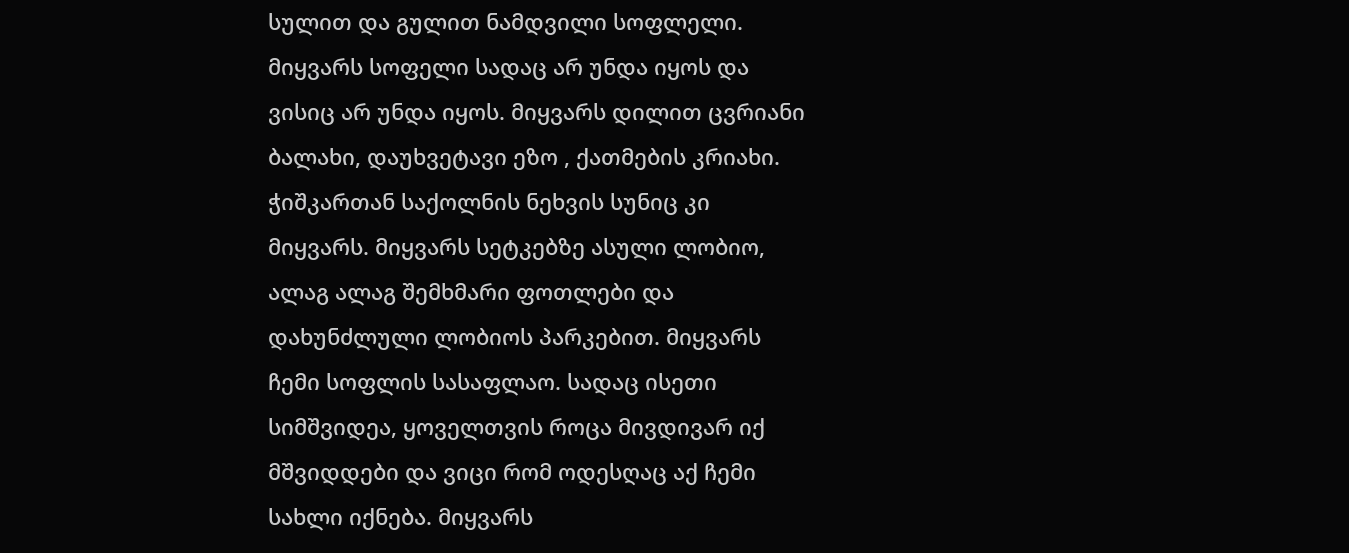სულით და გულით ნამდვილი სოფლელი. მიყვარს სოფელი სადაც არ უნდა იყოს და ვისიც არ უნდა იყოს. მიყვარს დილით ცვრიანი ბალახი, დაუხვეტავი ეზო , ქათმების კრიახი. ჭიშკართან საქოლნის ნეხვის სუნიც კი მიყვარს. მიყვარს სეტკებზე ასული ლობიო, ალაგ ალაგ შემხმარი ფოთლები და დახუნძლული ლობიოს პარკებით. მიყვარს ჩემი სოფლის სასაფლაო. სადაც ისეთი სიმშვიდეა, ყოველთვის როცა მივდივარ იქ მშვიდდები და ვიცი რომ ოდესღაც აქ ჩემი სახლი იქნება. მიყვარს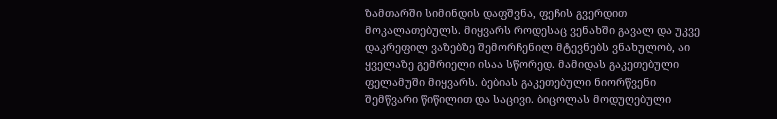ზამთარში სიმინდის დაფშვნა, ფეჩის გვერდით მოკალათებულს. მიყვარს როდესაც ვენახში გავალ და უკვე დაკრეფილ ვაზებზე შემორჩენილ მტევნებს ვნახულობ, აი ყველაზე გემრიელი ისაა სწორედ. მამიდას გაკეთებული ფელამუში მიყვარს. ბებიას გაკეთებული ნიორწვენი შემწვარი წიწილით და საცივი. ბიცოლას მოდუღებული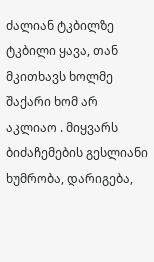ძალიან ტკბილზე ტკბილი ყავა, თან მკითხავს ხოლმე შაქარი ხომ არ აკლიაო . მიყვარს ბიძაჩემების გესლიანი ხუმრობა, დარიგება,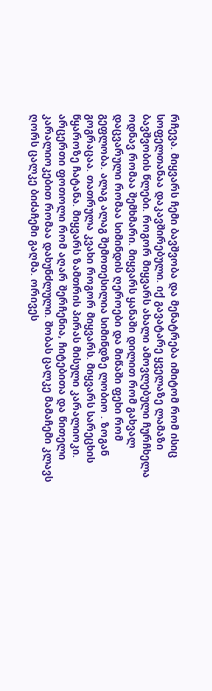რჩევა. მიყვარს ჩემი ბავშვობა და მენატრება იმიტომ რომ ისიც სოფელთანაა დაკავშირებული. იქ გავატარე ყველაზე ლამაზი ბავშვობის წლები. როგორ მიყვარს ახალი ამოვლებული ჩურჩხელა ოდნავ რომაა შემხმარი. მიყვარს ყანაში დილით რომ გახვალ დაცვარული რომაა სიმინდის ღეროები და მიწაში ფეხი რომ გეფლობა. ალაგ ალაგ შემოთესილია სიმინდზე ლობიო . ზოგან გოგრაცაა. თათრულა კვახი როგორ მიყვარს. მიყვარს სარეცხის წყაროზე ჩატანა. მიყვარს ზამთრის პირას მისული კარალიოკი. არცერთი ფოთოლი რომ აღარ შერჩენია, ჩიტებითა და წითელი კარალიოკებით რომაა დახუნძლული. შობას ცალკე მამაჩემი კლავს ღორს ცალკე ბიძაჩემი გაღმა. ორივეს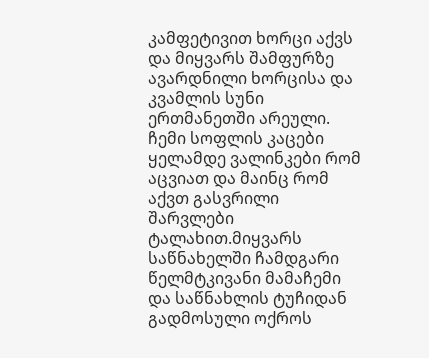კამფეტივით ხორცი აქვს და მიყვარს შამფურზე ავარდნილი ხორცისა და კვამლის სუნი ერთმანეთში არეული. ჩემი სოფლის კაცები ყელამდე ვალინკები რომ აცვიათ და მაინც რომ აქვთ გასვრილი შარვლები ტალახით.მიყვარს საწნახელში ჩამდგარი წელმტკივანი მამაჩემი და საწნახლის ტუჩიდან გადმოსული ოქროს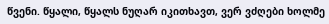წვენი. წყალი, წყალს ნუღარ იკითხავთ, ვერ ვძღები ხოლმე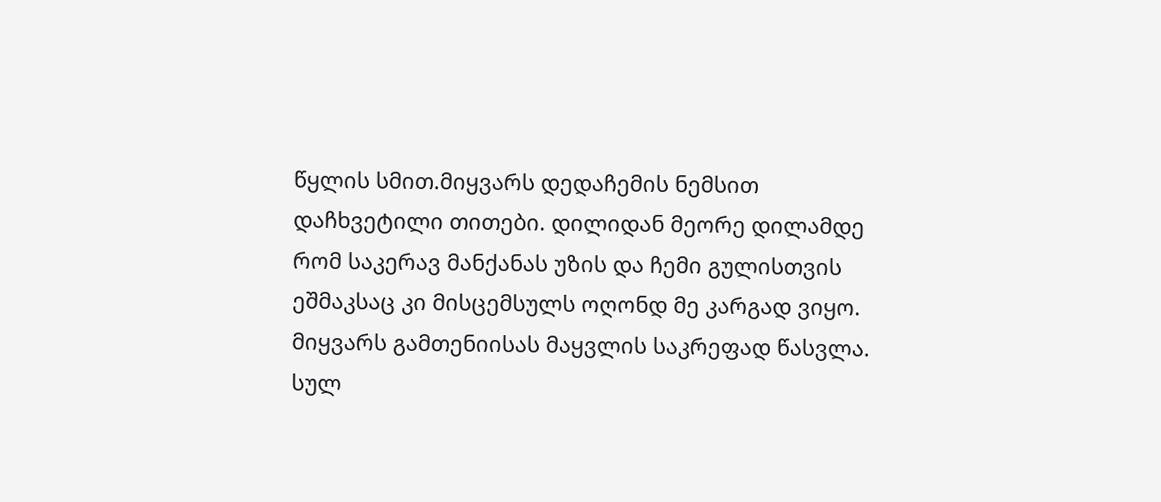წყლის სმით.მიყვარს დედაჩემის ნემსით დაჩხვეტილი თითები. დილიდან მეორე დილამდე რომ საკერავ მანქანას უზის და ჩემი გულისთვის ეშმაკსაც კი მისცემსულს ოღონდ მე კარგად ვიყო. მიყვარს გამთენიისას მაყვლის საკრეფად წასვლა. სულ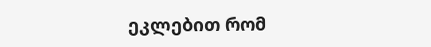ეკლებით რომ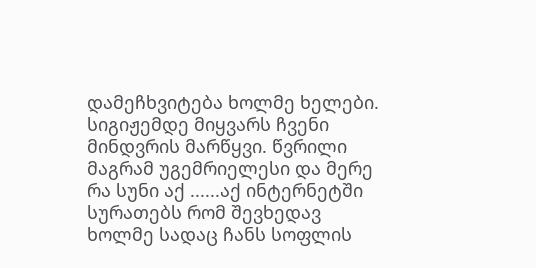დამეჩხვიტება ხოლმე ხელები. სიგიჟემდე მიყვარს ჩვენი მინდვრის მარწყვი. წვრილი მაგრამ უგემრიელესი და მერე რა სუნი აქ ......აქ ინტერნეტში სურათებს რომ შევხედავ ხოლმე სადაც ჩანს სოფლის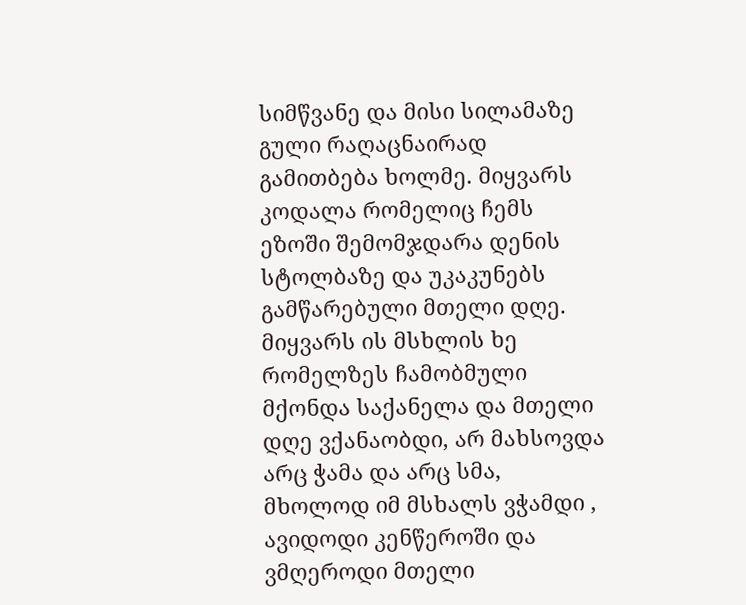სიმწვანე და მისი სილამაზე გული რაღაცნაირად გამითბება ხოლმე. მიყვარს კოდალა რომელიც ჩემს ეზოში შემომჯდარა დენის სტოლბაზე და უკაკუნებს გამწარებული მთელი დღე. მიყვარს ის მსხლის ხე რომელზეს ჩამობმული მქონდა საქანელა და მთელი დღე ვქანაობდი, არ მახსოვდა არც ჭამა და არც სმა, მხოლოდ იმ მსხალს ვჭამდი , ავიდოდი კენწეროში და ვმღეროდი მთელი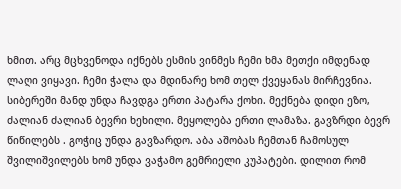ხმით. არც მცხვენოდა იქნებს ესმის ვინმეს ჩემი ხმა მეთქი იმდენად ლაღი ვიყავი. ჩემი ჭალა და მდინარე ხომ თელ ქვეყანას მირჩევნია. სიბერეში მანდ უნდა ჩავდგა ერთი პატარა ქოხი. მექნება დიდი ეზო, ძალიან ძალიან ბევრი ხეხილი. მეყოლება ერთი ლამაზა. გავზრდი ბევრ წიწილებს . გოჭიც უნდა გავზარდო. აბა აშობას ჩემთან ჩამოსულ შვილიშვილებს ხომ უნდა ვაჭამო გემრიელი კუპატები. დილით რომ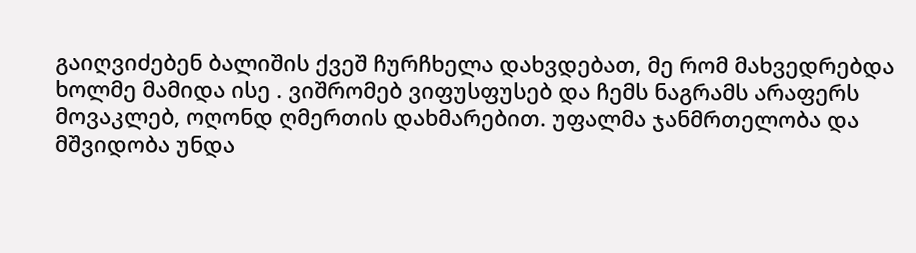გაიღვიძებენ ბალიშის ქვეშ ჩურჩხელა დახვდებათ, მე რომ მახვედრებდა ხოლმე მამიდა ისე . ვიშრომებ ვიფუსფუსებ და ჩემს ნაგრამს არაფერს მოვაკლებ, ოღონდ ღმერთის დახმარებით. უფალმა ჯანმრთელობა და მშვიდობა უნდა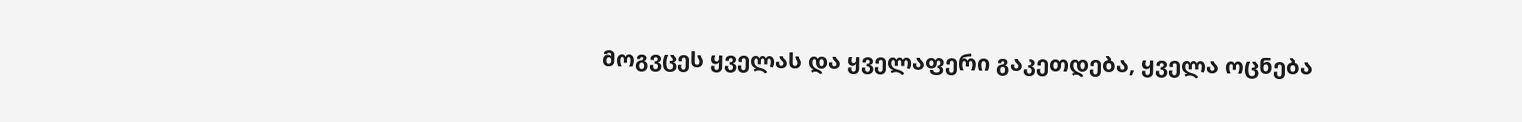მოგვცეს ყველას და ყველაფერი გაკეთდება, ყველა ოცნება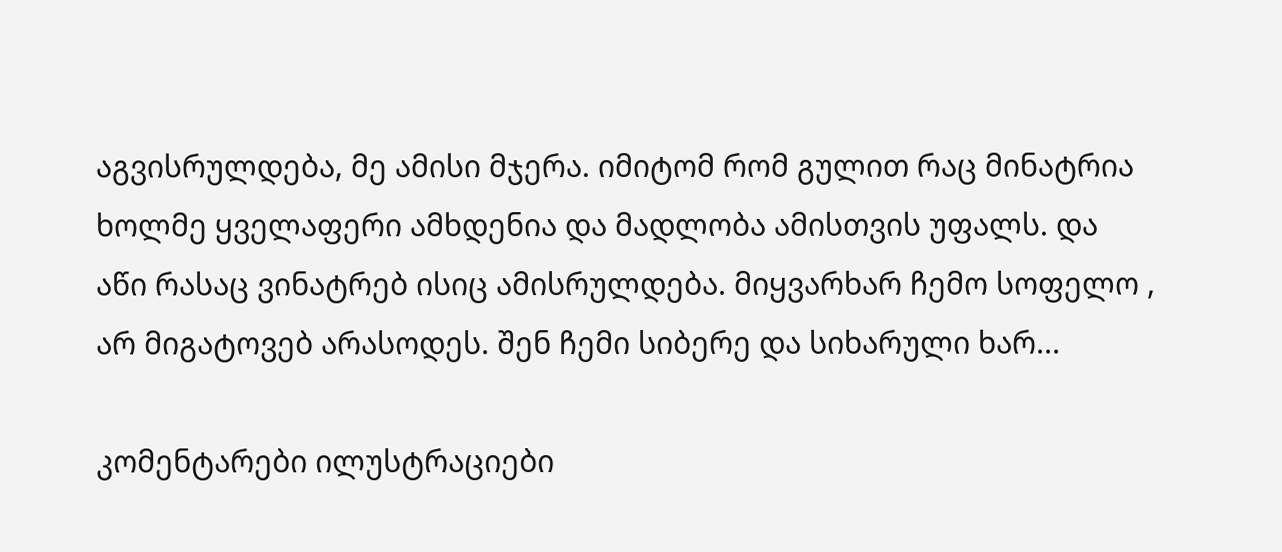აგვისრულდება, მე ამისი მჯერა. იმიტომ რომ გულით რაც მინატრია ხოლმე ყველაფერი ამხდენია და მადლობა ამისთვის უფალს. და აწი რასაც ვინატრებ ისიც ამისრულდება. მიყვარხარ ჩემო სოფელო , არ მიგატოვებ არასოდეს. შენ ჩემი სიბერე და სიხარული ხარ...

კომენტარები ილუსტრაციები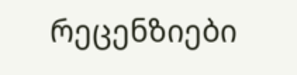რეცენზიები